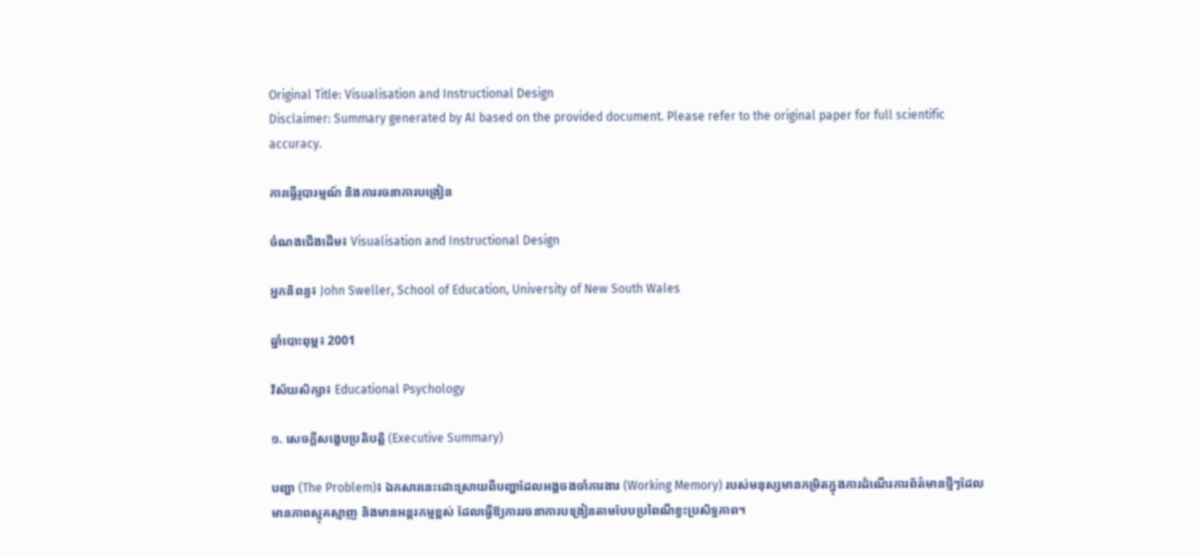Original Title: Visualisation and Instructional Design
Disclaimer: Summary generated by AI based on the provided document. Please refer to the original paper for full scientific accuracy.

ការធ្វើរូបារម្មណ៍ និងការរចនាការបង្រៀន

ចំណងជើងដើម៖ Visualisation and Instructional Design

អ្នកនិពន្ធ៖ John Sweller, School of Education, University of New South Wales

ឆ្នាំបោះពុម្ព៖ 2001

វិស័យសិក្សា៖ Educational Psychology

១. សេចក្តីសង្ខេបប្រតិបត្តិ (Executive Summary)

បញ្ហា (The Problem)៖ ឯកសារនេះដោះស្រាយពីបញ្ហាដែលអង្គចងចាំការងារ (Working Memory) របស់មនុស្សមានកម្រិតក្នុងការដំណើរការព័ត៌មានថ្មីៗដែលមានភាពស្មុគស្មាញ និងមានអន្តរកម្មខ្ពស់ ដែលធ្វើឱ្យការរចនាការបង្រៀនតាមបែបប្រពៃណីខ្វះប្រសិទ្ធភាព។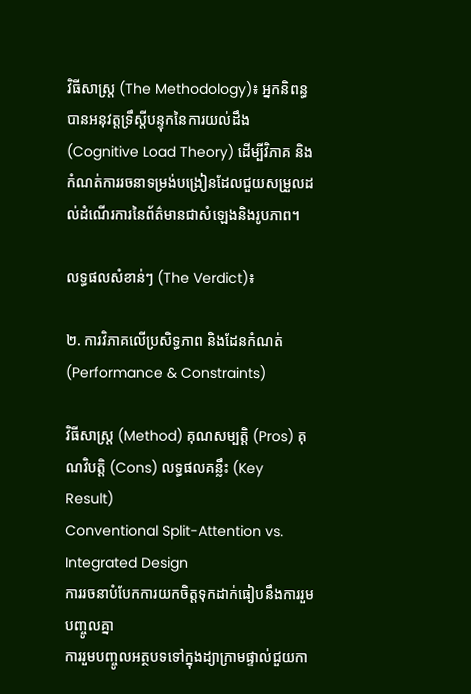វិធីសាស្ត្រ (The Methodology)៖ អ្នកនិពន្ធបានអនុវត្តទ្រឹស្តីបន្ទុកនៃការយល់ដឹង (Cognitive Load Theory) ដើម្បីវិភាគ និងកំណត់ការរចនាទម្រង់បង្រៀនដែលជួយសម្រួលដល់ដំណើរការនៃព័ត៌មានជាសំឡេងនិងរូបភាព។

លទ្ធផលសំខាន់ៗ (The Verdict)៖

២. ការវិភាគលើប្រសិទ្ធភាព និងដែនកំណត់ (Performance & Constraints)

វិធីសាស្ត្រ (Method) គុណសម្បត្តិ (Pros) គុណវិបត្តិ (Cons) លទ្ធផលគន្លឹះ (Key Result)
Conventional Split-Attention vs. Integrated Design
ការរចនាបំបែកការយកចិត្តទុកដាក់ធៀបនឹងការរួមបញ្ចូលគ្នា
ការរួមបញ្ចូលអត្ថបទទៅក្នុងដ្យាក្រាមផ្ទាល់ជួយកា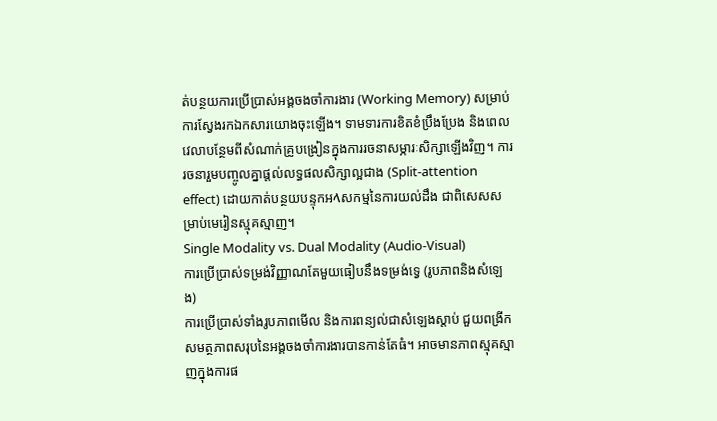ត់បន្ថយការប្រើប្រាស់អង្គចងចាំការងារ (Working Memory) សម្រាប់ការស្វែងរកឯកសារយោងចុះឡើង។ ទាមទារការខិតខំប្រឹងប្រែង និងពេលវេលាបន្ថែមពីសំណាក់គ្រូបង្រៀនក្នុងការរចនាសម្ភារៈសិក្សាឡើងវិញ។ ការរចនារួមបញ្ចូលគ្នាផ្តល់លទ្ធផលសិក្សាល្អជាង (Split-attention effect) ដោយកាត់បន្ថយបន្ទុកអላសកម្មនៃការយល់ដឹង ជាពិសេសសម្រាប់មេរៀនស្មុគស្មាញ។
Single Modality vs. Dual Modality (Audio-Visual)
ការប្រើប្រាស់ទម្រង់វិញ្ញាណតែមួយធៀបនឹងទម្រង់ទ្វេ (រូបភាពនិងសំឡេង)
ការប្រើប្រាស់ទាំងរូបភាពមើល និងការពន្យល់ជាសំឡេងស្តាប់ ជួយពង្រីកសមត្ថភាពសរុបនៃអង្គចងចាំការងារបានកាន់តែធំ។ អាចមានភាពស្មុគស្មាញក្នុងការផ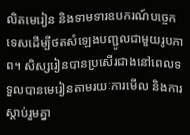លិតមេរៀន និងទាមទារឧបករណ៍បច្ចេកទេសដើម្បីថតសំឡេងបញ្ជូលជាមួយរូបភាព។ សិស្សរៀនបានប្រសើរជាងនៅពេលទទួលបានមេរៀនតាមរយៈការមើល និងការស្តាប់រួមគ្នា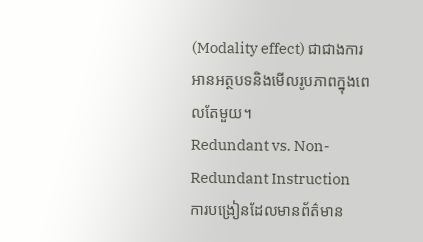(Modality effect) ជាជាងការអានអត្ថបទនិងមើលរូបភាពក្នុងពេលតែមួយ។
Redundant vs. Non-Redundant Instruction
ការបង្រៀនដែលមានព័ត៌មាន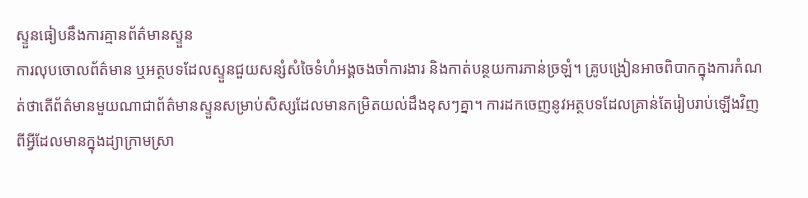ស្ទួនធៀបនឹងការគ្មានព័ត៌មានស្ទួន
ការលុបចោលព័ត៌មាន ឬអត្ថបទដែលស្ទួនជួយសន្សំសំចៃទំហំអង្គចងចាំការងារ និងកាត់បន្ថយការភាន់ច្រឡំ។ គ្រូបង្រៀនអាចពិបាកក្នុងការកំណត់ថាតើព័ត៌មានមួយណាជាព័ត៌មានស្ទួនសម្រាប់សិស្សដែលមានកម្រិតយល់ដឹងខុសៗគ្នា។ ការដកចេញនូវអត្ថបទដែលគ្រាន់តែរៀបរាប់ឡើងវិញពីអ្វីដែលមានក្នុងដ្យាក្រាមស្រា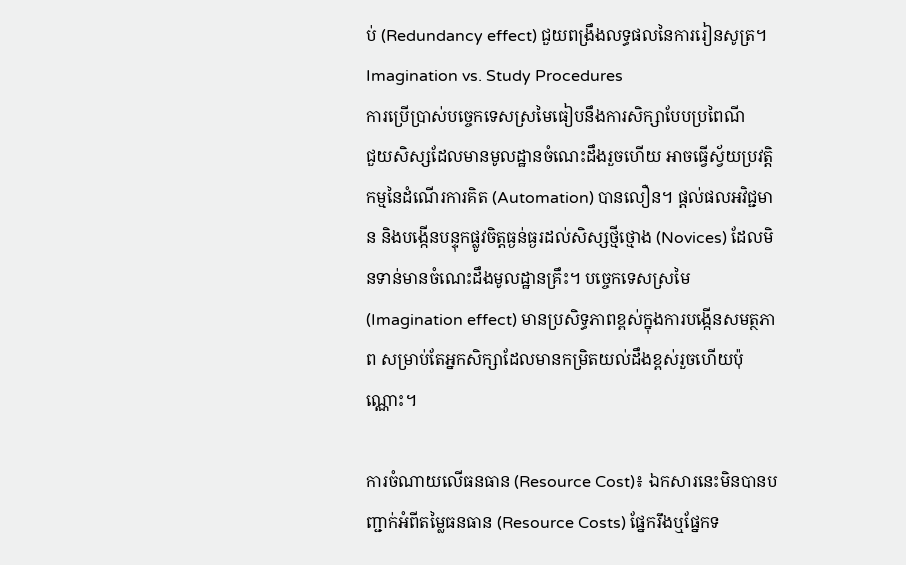ប់ (Redundancy effect) ជួយពង្រឹងលទ្ធផលនៃការរៀនសូត្រ។
Imagination vs. Study Procedures
ការប្រើប្រាស់បច្ចេកទេសស្រមៃធៀបនឹងការសិក្សាបែបប្រពៃណី
ជួយសិស្សដែលមានមូលដ្ឋានចំណេះដឹងរួចហើយ អាចធ្វើស្វ័យប្រវត្តិកម្មនៃដំណើរការគិត (Automation) បានលឿន។ ផ្តល់ផលអវិជ្ជមាន និងបង្កើនបន្ទុកផ្លូវចិត្តធ្ងន់ធ្ងរដល់សិស្សថ្មីថ្មោង (Novices) ដែលមិនទាន់មានចំណេះដឹងមូលដ្ឋានគ្រឹះ។ បច្ចេកទេសស្រមៃ (Imagination effect) មានប្រសិទ្ធភាពខ្ពស់ក្នុងការបង្កើនសមត្ថភាព សម្រាប់តែអ្នកសិក្សាដែលមានកម្រិតយល់ដឹងខ្ពស់រួចហើយប៉ុណ្ណោះ។

ការចំណាយលើធនធាន (Resource Cost)៖ ឯកសារនេះមិនបានបញ្ជាក់អំពីតម្លៃធនធាន (Resource Costs) ផ្នែករឹងឬផ្នែកទ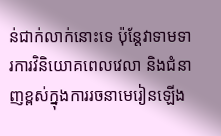ន់ជាក់លាក់នោះទេ ប៉ុន្តែវាទាមទារការវិនិយោគពេលវេលា និងជំនាញខ្ពស់ក្នុងការរចនាមេរៀនឡើង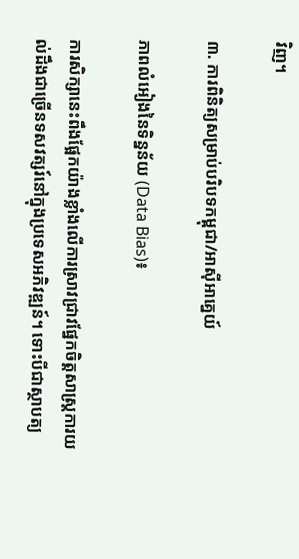វិញ។

៣. ការពិនិត្យសម្រាប់បរិបទកម្ពុជា/អាស៊ីអាគ្នេយ៍

ភាពលំអៀងនៃទិន្នន័យ (Data Bias)៖

ការសិក្សានេះពឹងផ្អែកយ៉ាងខ្លាំងលើការស្រាវជ្រាវផ្នែកចិត្តសាស្ត្រការយល់ដឹងជាច្រើនទសវត្សរ៍នៅក្នុងប្រទេសអភិវឌ្ឍន៍។ ទោះបីជាស្ថាបត្យ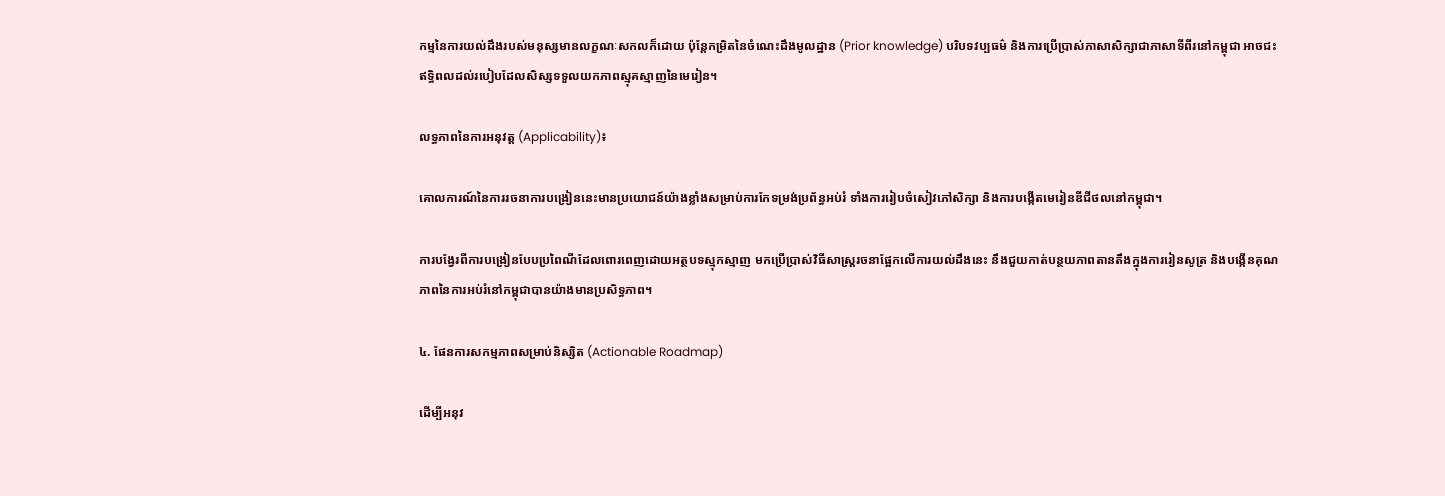កម្មនៃការយល់ដឹងរបស់មនុស្សមានលក្ខណៈសកលក៏ដោយ ប៉ុន្តែកម្រិតនៃចំណេះដឹងមូលដ្ឋាន (Prior knowledge) បរិបទវប្បធម៌ និងការប្រើប្រាស់ភាសាសិក្សាជាភាសាទីពីរនៅកម្ពុជា អាចជះឥទ្ធិពលដល់របៀបដែលសិស្សទទួលយកភាពស្មុគស្មាញនៃមេរៀន។

លទ្ធភាពនៃការអនុវត្ត (Applicability)៖

គោលការណ៍នៃការរចនាការបង្រៀននេះមានប្រយោជន៍យ៉ាងខ្លាំងសម្រាប់ការកែទម្រង់ប្រព័ន្ធអប់រំ ទាំងការរៀបចំសៀវភៅសិក្សា និងការបង្កើតមេរៀនឌីជីថលនៅកម្ពុជា។

ការបង្វែរពីការបង្រៀនបែបប្រពៃណីដែលពោរពេញដោយអត្ថបទស្មុកស្មាញ មកប្រើប្រាស់វិធីសាស្ត្ររចនាផ្អែកលើការយល់ដឹងនេះ នឹងជួយកាត់បន្ថយភាពតានតឹងក្នុងការរៀនសូត្រ និងបង្កើនគុណភាពនៃការអប់រំនៅកម្ពុជាបានយ៉ាងមានប្រសិទ្ធភាព។

៤. ផែនការសកម្មភាពសម្រាប់និស្សិត (Actionable Roadmap)

ដើម្បីអនុវ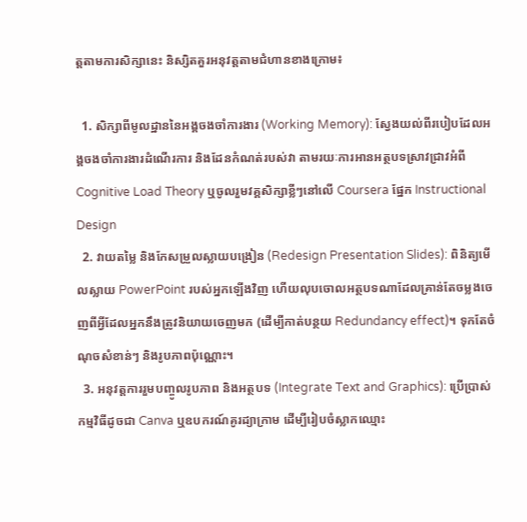ត្តតាមការសិក្សានេះ និស្សិតគួរអនុវត្តតាមជំហានខាងក្រោម៖

  1. សិក្សាពីមូលដ្ឋាននៃអង្គចងចាំការងារ (Working Memory): ស្វែងយល់ពីរបៀបដែលអង្គចងចាំការងារដំណើរការ និងដែនកំណត់របស់វា តាមរយៈការអានអត្ថបទស្រាវជ្រាវអំពី Cognitive Load Theory ឬចូលរួមវគ្គសិក្សាខ្លីៗនៅលើ Coursera ផ្នែក Instructional Design
  2. វាយតម្លៃ និងកែសម្រួលស្លាយបង្រៀន (Redesign Presentation Slides): ពិនិត្យមើលស្លាយ PowerPoint របស់អ្នកឡើងវិញ ហើយលុបចោលអត្ថបទណាដែលគ្រាន់តែចម្លងចេញពីអ្វីដែលអ្នកនឹងត្រូវនិយាយចេញមក (ដើម្បីកាត់បន្ថយ Redundancy effect)។ ទុកតែចំណុចសំខាន់ៗ និងរូបភាពប៉ុណ្ណោះ។
  3. អនុវត្តការរួមបញ្ចូលរូបភាព និងអត្ថបទ (Integrate Text and Graphics): ប្រើប្រាស់កម្មវិធីដូចជា Canva ឬឧបករណ៍គូរដ្យាក្រាម ដើម្បីរៀបចំស្លាកឈ្មោះ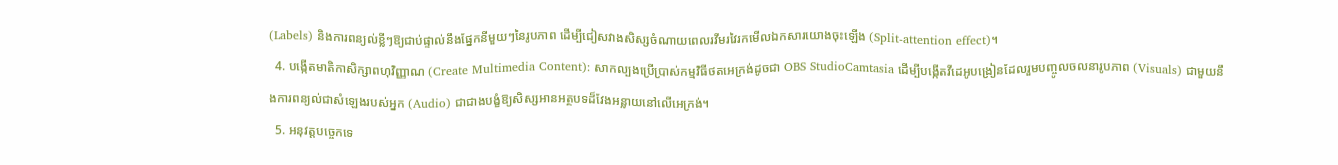(Labels) និងការពន្យល់ខ្លីៗឱ្យជាប់ផ្ទាល់នឹងផ្នែកនីមួយៗនៃរូបភាព ដើម្បីជៀសវាងសិស្សចំណាយពេលរវីមរវៃរកមើលឯកសារយោងចុះឡើង (Split-attention effect)។
  4. បង្កើតមាតិកាសិក្សាពហុវិញ្ញាណ (Create Multimedia Content): សាកល្បងប្រើប្រាស់កម្មវិធីថតអេក្រង់ដូចជា OBS StudioCamtasia ដើម្បីបង្កើតវីដេអូបង្រៀនដែលរួមបញ្ចូលចលនារូបភាព (Visuals) ជាមួយនឹងការពន្យល់ជាសំឡេងរបស់អ្នក (Audio) ជាជាងបង្ខំឱ្យសិស្សអានអត្ថបទដ៏វែងអន្លាយនៅលើអេក្រង់។
  5. អនុវត្តបច្ចេកទេ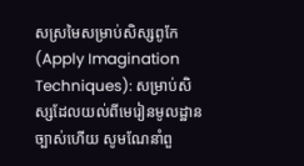សស្រមៃសម្រាប់សិស្សពូកែ (Apply Imagination Techniques): សម្រាប់សិស្សដែលយល់ពីមេរៀនមូលដ្ឋានច្បាស់ហើយ សូមណែនាំពួ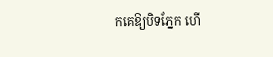កគេឱ្យបិទភ្នែក ហើ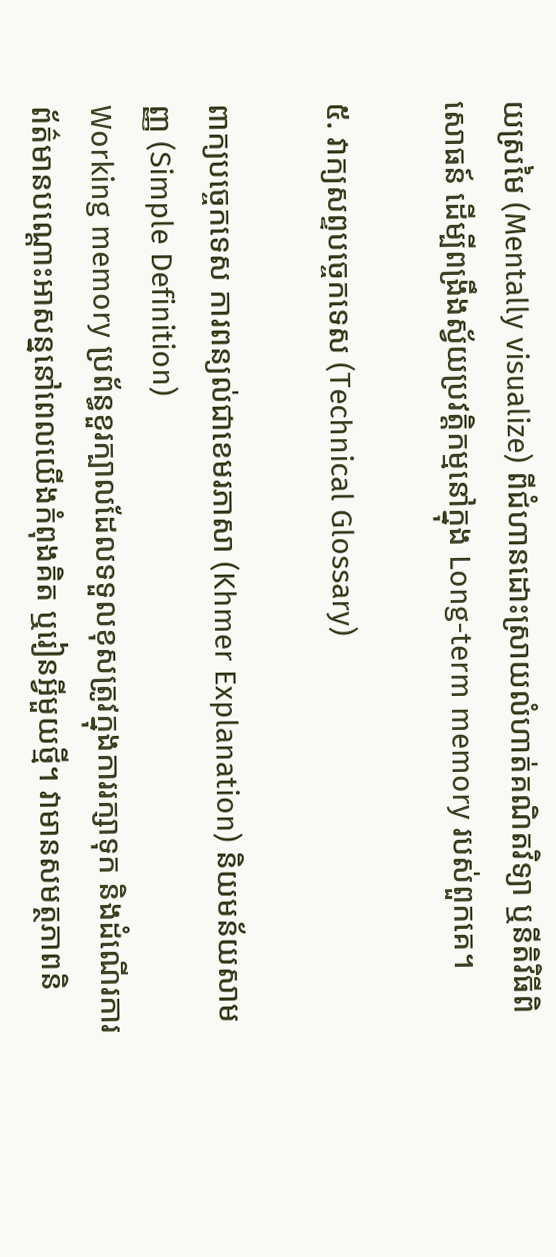យស្រមៃ (Mentally visualize) ពីជំហានដោះស្រាយលំហាត់គណិតវិទ្យា ឬនីតិវិធីពិសោធន៍ ដើម្បីពង្រឹងស្វ័យប្រវត្តិកម្មនៅក្នុង Long-term memory របស់ពួកគេ។

៥. វាក្យសព្ទបច្ចេកទេស (Technical Glossary)

ពាក្យបច្ចេកទេស ការពន្យល់ជាខេមរភាសា (Khmer Explanation) និយមន័យសាមញ្ញ (Simple Definition)
Working memory ប្រព័ន្ធខួរក្បាលដែលទទួលខុសត្រូវក្នុងការរក្សាទុក និងដំណើរការព័ត៌មានបណ្តោះអាសន្ននៅពេលយើងកំពុងគិត ឬរៀនអ្វីមួយថ្មី។ វាមានសមត្ថភាពនិ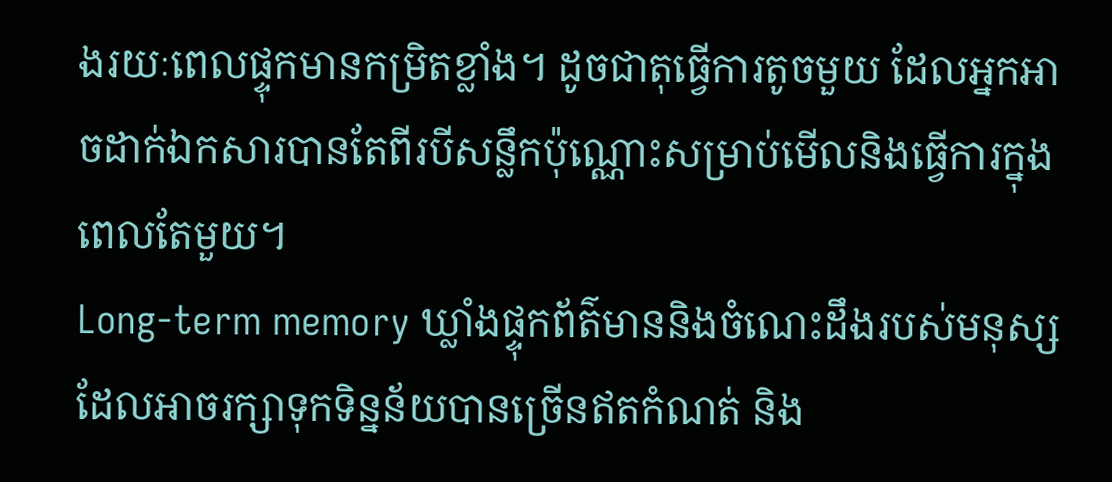ងរយៈពេលផ្ទុកមានកម្រិតខ្លាំង។ ដូចជាតុធ្វើការតូចមួយ ដែលអ្នកអាចដាក់ឯកសារបានតែពីរបីសន្លឹកប៉ុណ្ណោះសម្រាប់មើលនិងធ្វើការក្នុងពេលតែមួយ។
Long-term memory ឃ្លាំងផ្ទុកព័ត៌មាននិងចំណេះដឹងរបស់មនុស្សដែលអាចរក្សាទុកទិន្នន័យបានច្រើនឥតកំណត់ និង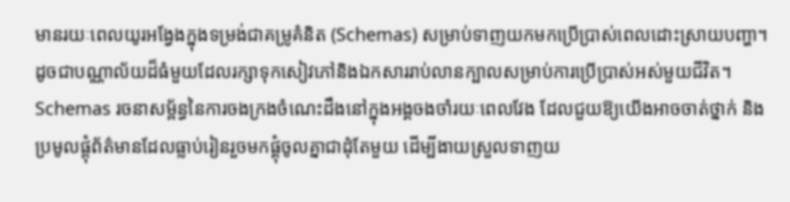មានរយៈពេលយូរអង្វែងក្នុងទម្រង់ជាគម្រូគំនិត (Schemas) សម្រាប់ទាញយកមកប្រើប្រាស់ពេលដោះស្រាយបញ្ហា។ ដូចជាបណ្ណាល័យដ៏ធំមួយដែលរក្សាទុកសៀវភៅនិងឯកសាររាប់លានក្បាលសម្រាប់ការប្រើប្រាស់អស់មួយជីវិត។
Schemas រចនាសម្ព័ន្ធនៃការចងក្រងចំណេះដឹងនៅក្នុងអង្គចងចាំរយៈពេលវែង ដែលជួយឱ្យយើងអាចចាត់ថ្នាក់ និងប្រមូលផ្តុំព័ត៌មានដែលធ្លាប់រៀនរួចមកផ្គុំចូលគ្នាជាដុំតែមួយ ដើម្បីងាយស្រួលទាញយ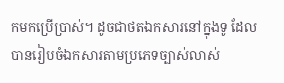កមកប្រើប្រាស់។ ដូចជាថតឯកសារនៅក្នុងទូ ដែលបានរៀបចំឯកសារតាមប្រភេទច្បាស់លាស់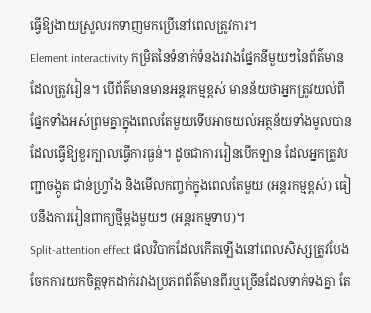ធ្វើឱ្យងាយស្រួលរកទាញមកប្រើនៅពេលត្រូវការ។
Element interactivity កម្រិតនៃទំនាក់ទំនងរវាងផ្នែកនីមួយៗនៃព័ត៌មានដែលត្រូវរៀន។ បើព័ត៌មានមានអន្តរកម្មខ្ពស់ មានន័យថាអ្នកត្រូវយល់ពីផ្នែកទាំងអស់ព្រមគ្នាក្នុងពេលតែមួយទើបអាចយល់អត្ថន័យទាំងមូលបាន ដែលធ្វើឱ្យខួរក្បាលធ្វើការធ្ងន់។ ដូចជាការរៀនបើកឡាន ដែលអ្នកត្រូវបញ្ជាចង្កូត ជាន់ហ្វ្រាំង និងមើលកញ្ចក់ក្នុងពេលតែមួយ (អន្តរកម្មខ្ពស់) ធៀបនឹងការរៀនពាក្យថ្មីម្តងមួយៗ (អន្តរកម្មទាប)។
Split-attention effect ផលវិបាកដែលកើតឡើងនៅពេលសិស្សត្រូវបែងចែកការយកចិត្តទុកដាក់រវាងប្រភពព័ត៌មានពីរឬច្រើនដែលទាក់ទងគ្នា តែ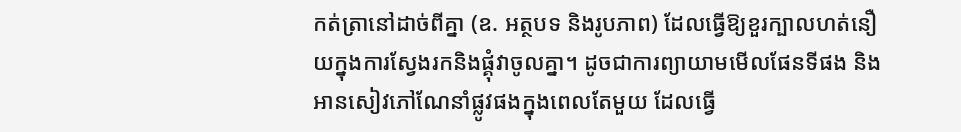កត់ត្រានៅដាច់ពីគ្នា (ឧ. អត្ថបទ និងរូបភាព) ដែលធ្វើឱ្យខួរក្បាលហត់នឿយក្នុងការស្វែងរកនិងផ្គុំវាចូលគ្នា។ ដូចជាការព្យាយាមមើលផែនទីផង និងអានសៀវភៅណែនាំផ្លូវផងក្នុងពេលតែមួយ ដែលធ្វើ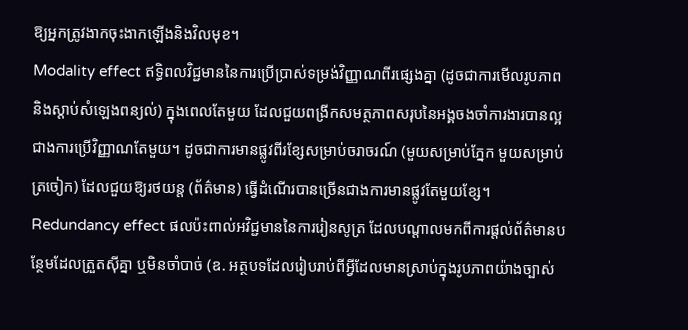ឱ្យអ្នកត្រូវងាកចុះងាកឡើងនិងវិលមុខ។
Modality effect ឥទ្ធិពលវិជ្ជមាននៃការប្រើប្រាស់ទម្រង់វិញ្ញាណពីរផ្សេងគ្នា (ដូចជាការមើលរូបភាព និងស្តាប់សំឡេងពន្យល់) ក្នុងពេលតែមួយ ដែលជួយពង្រីកសមត្ថភាពសរុបនៃអង្គចងចាំការងារបានល្អជាងការប្រើវិញ្ញាណតែមួយ។ ដូចជាការមានផ្លូវពីរខ្សែសម្រាប់ចរាចរណ៍ (មួយសម្រាប់ភ្នែក មួយសម្រាប់ត្រចៀក) ដែលជួយឱ្យរថយន្ត (ព័ត៌មាន) ធ្វើដំណើរបានច្រើនជាងការមានផ្លូវតែមួយខ្សែ។
Redundancy effect ផលប៉ះពាល់អវិជ្ជមាននៃការរៀនសូត្រ ដែលបណ្តាលមកពីការផ្តល់ព័ត៌មានបន្ថែមដែលត្រួតស៊ីគ្នា ឬមិនចាំបាច់ (ឧ. អត្ថបទដែលរៀបរាប់ពីអ្វីដែលមានស្រាប់ក្នុងរូបភាពយ៉ាងច្បាស់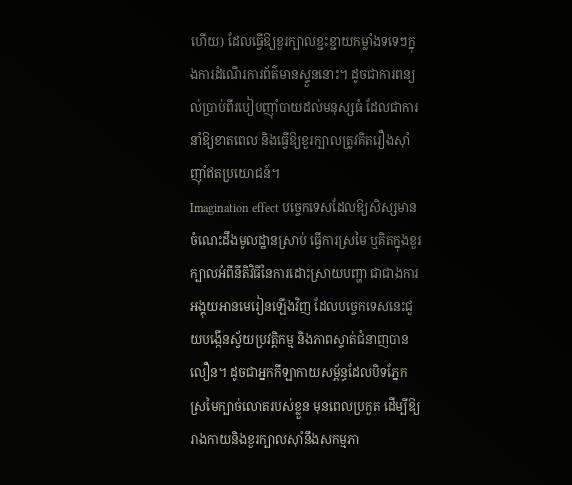ហើយ) ដែលធ្វើឱ្យខួរក្បាលខ្ជះខ្ជាយកម្លាំងទទេៗក្នុងការដំណើរការព័ត៌មានស្ទួននោះ។ ដូចជាការពន្យល់ប្រាប់ពីរបៀបញ៉ាំបាយដល់មនុស្សធំ ដែលជាការនាំឱ្យខាតពេល និងធ្វើឱ្យខួរក្បាលត្រូវគិតរឿងស៊ាំញ៉ាំឥតប្រយោជន៍។
Imagination effect បច្ចេកទេសដែលឱ្យសិស្សមានចំណេះដឹងមូលដ្ឋានស្រាប់ ធ្វើការស្រមៃ ឬគិតក្នុងខួរក្បាលអំពីនីតិវិធីនៃការដោះស្រាយបញ្ហា ជាជាងការអង្គុយអានមេរៀនឡើងវិញ ដែលបច្ចេកទេសនេះជួយបង្កើនស្វ័យប្រវត្តិកម្ម និងភាពស្ទាត់ជំនាញបានលឿន។ ដូចជាអ្នកកីឡាកាយសម្ព័ន្ធដែលបិទភ្នែកស្រមៃក្បាច់លោតរបស់ខ្លួន មុនពេលប្រកួត ដើម្បីឱ្យរាងកាយនិងខួរក្បាលស៊ាំនឹងសកម្មភា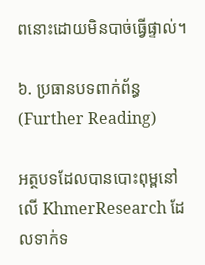ពនោះដោយមិនបាច់ធ្វើផ្ទាល់។

៦. ប្រធានបទពាក់ព័ន្ធ (Further Reading)

អត្ថបទដែលបានបោះពុម្ពនៅលើ KhmerResearch ដែលទាក់ទ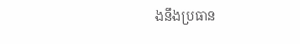ងនឹងប្រធាន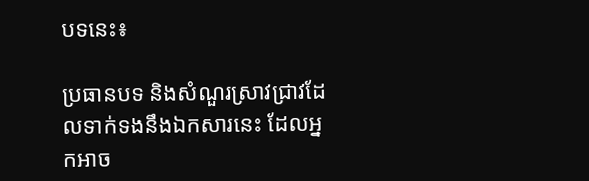បទនេះ៖

ប្រធានបទ និងសំណួរស្រាវជ្រាវដែលទាក់ទងនឹងឯកសារនេះ ដែលអ្នកអាច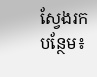ស្វែងរកបន្ថែម៖